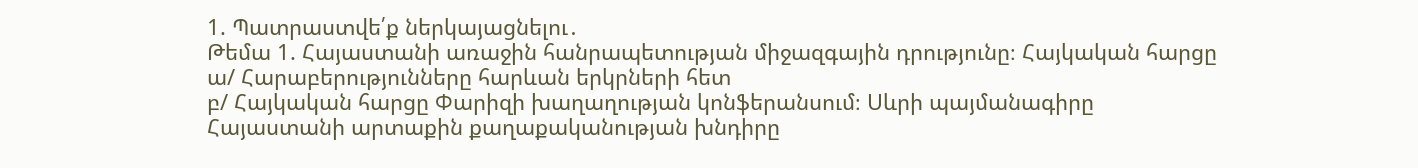1. Պատրաստվե՛ք ներկայացնելու․
Թեմա 1. Հայաստանի առաջին հանրապետության միջազգային դրությունը։ Հայկական հարցը
ա/ Հարաբերությունները հարևան երկրների հետ
բ/ Հայկական հարցը Փարիզի խաղաղության կոնֆերանսում։ Սևրի պայմանագիրը
Հայաստանի արտաքին քաղաքականության խնդիրը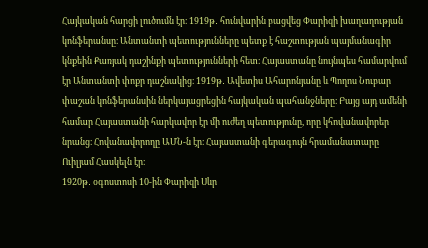Հայկական հարցի լուծումն էր։ 1919թ․ հունվարին բացվեց Փարիզի խաղաղության կոնֆերանսը։ Անտանտի պետությունները պետք է հաշտության պայմանագիր կնքեին Քառյակ դաշինքի պետությունների հետ։ Հայաստանը նույնպես համարվում էր Անտանտի փոքր դաշնակից։ 1919թ․ Ավետիս Ահարոնյանը և Պողոս Նուբար փաշան կոնֆերանսին ներկայացրեցին հայկական պահանջները։ Բայց այդ ամենի համար Հայաստանի հարկավոր էր մի ուժեղ պետությունը, որը կհովանավորեր նրանց։ Հովանավորողը ԱՄՆ-ն էր։ Հայաստանի գերագույն հրամանատարը Ուիլյամ Հասկելն էր։
1920թ․ օգոստոսի 10-ին Փարիզի Սևր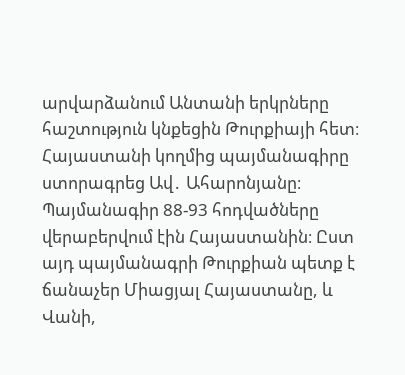արվարձանում Անտանի երկրները հաշտություն կնքեցին Թուրքիայի հետ։ Հայաստանի կողմից պայմանագիրը ստորագրեց Ավ․ Ահարոնյանը։ Պայմանագիր 88-93 հոդվածները վերաբերվում էին Հայաստանին։ Ըստ այդ պայմանագրի Թուրքիան պետք է ճանաչեր Միացյալ Հայաստանը, և Վանի,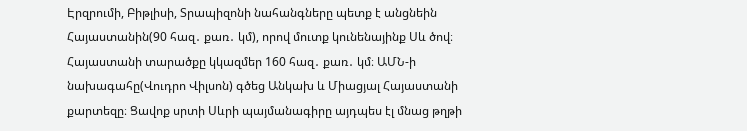Էրզրումի, Բիթլիսի, Տրապիզոնի նահանգները պետք է անցնեին Հայաստանին(90 հազ․ քառ․ կմ), որով մուտք կունենայինք Սև ծով։ Հայաստանի տարածքը կկազմեր 160 հազ․ քառ․ կմ։ ԱՄՆ-ի նախագահը(Վուդրո Վիլսոն) գծեց Անկախ և Միացյալ Հայաստանի քարտեզը։ Ցավոք սրտի Սևրի պայմանագիրը այդպես էլ մնաց թղթի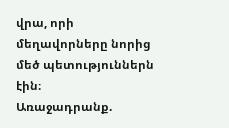վրա, որի մեղավորները նորից մեծ պետություններն էին։
Առաջադրանք.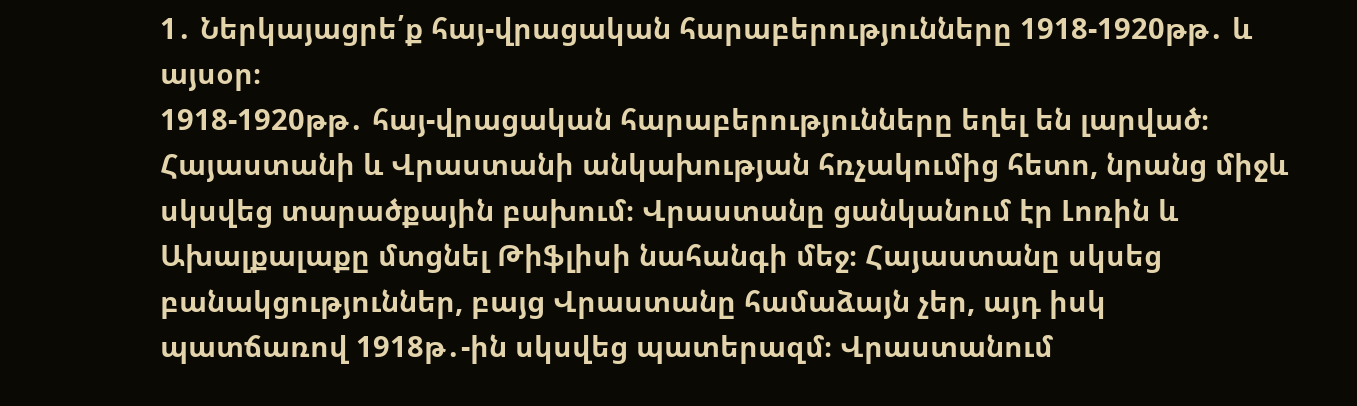1․ Ներկայացրե՛ք հայ-վրացական հարաբերությունները 1918-1920թթ․ և այսօր։
1918-1920թթ․ հայ-վրացական հարաբերությունները եղել են լարված։ Հայաստանի և Վրաստանի անկախության հռչակումից հետո, նրանց միջև սկսվեց տարածքային բախում։ Վրաստանը ցանկանում էր Լոռին և Ախալքալաքը մտցնել Թիֆլիսի նահանգի մեջ։ Հայաստանը սկսեց բանակցություններ, բայց Վրաստանը համաձայն չեր, այդ իսկ պատճառով 1918թ․-ին սկսվեց պատերազմ։ Վրաստանում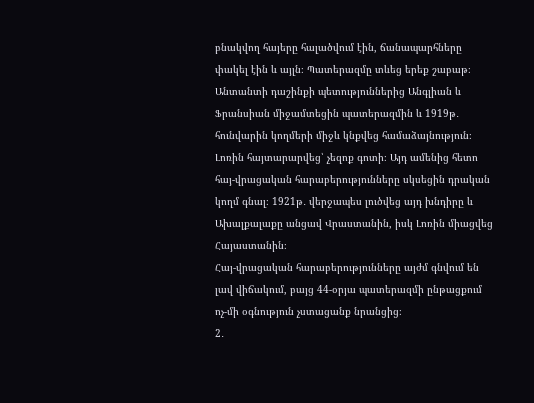բնակվող հայերը հալածվում էին, ճանապարհները փակել էին և այլն։ Պատերազմը տևեց երեք շաբաթ։ Անտանտի դաշինքի պետություններից Անգլիան և Ֆրանսիան միջամտեցին պատերազմին և 1919թ․ հունվարին կողմերի միջև կնքվեց համաձայնություն։ Լոռին հայտարարվեց՝ չեզոք գոտի։ Այդ ամենից հետո հայ-վրացական հարաբերությունները սկսեցին դրական կողմ գնալ։ 1921թ․ վերջապես լուծվեց այդ խնդիրը և Ախալքալաքը անցավ Վրաստանին, իսկ Լոռին միացվեց Հայաստանին։
Հայ-վրացական հարաբերությունները այժմ գնվում են լավ վիճակում, բայց 44-օրյա պատերազմի ընթացքում ոչ-մի օգնություն չստացանք նրանցից։
2․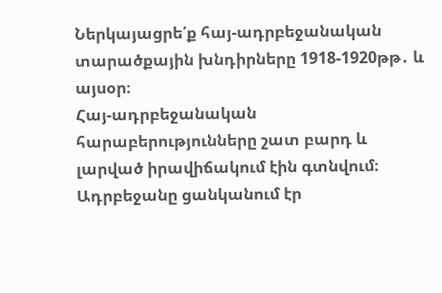Ներկայացրե՛ք հայ-ադրբեջանական տարածքային խնդիրները 1918-1920թթ․ և այսօր։
Հայ-ադրբեջանական հարաբերությունները շատ բարդ և լարված իրավիճակում էին գտնվում։ Ադրբեջանը ցանկանում էր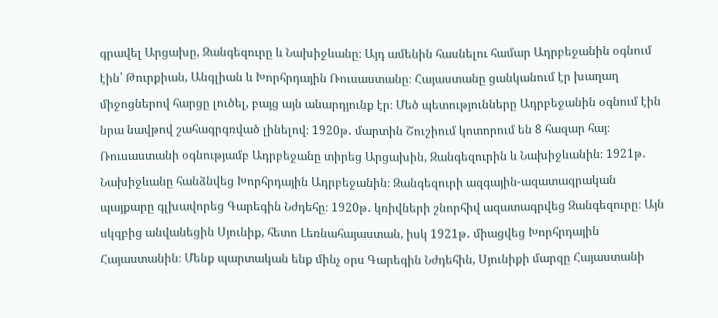գրավել Արցախը, Զանգեզուրը և Նախիջևանը։ Այդ ամենին հասնելու համար Ադրբեջանին օգնում էին՝ Թուրքիան, Անգլիան և Խորհրդային Ռուսաստանը։ Հայաստանը ցանկանում էր խաղաղ միջոցներով հարցը լուծել, բայց այն անարդյունք էր։ Մեծ պետությունները Ադրբեջանին օգնում էին նրա նավթով շահագրգռված լինելով։ 1920թ․ մարտին Շուշիում կոտորում են 8 հազար հայ։ Ռուսաստանի օգնությամբ Ադրբեջանը տիրեց Արցախին, Զանգեզուրին և Նախիջևանին։ 1921թ․ Նախիջևանը հանձնվեց Խորհրդային Ադրբեջանին։ Զանգեզուրի ազգային-ազատագրական պայքարը գլխավորեց Գարեգին Նժդեհը։ 1920թ․ կռիվների շնորհիվ ազատագրվեց Զանգեզուրը։ Այն սկզբից անվանեցին Սյունիք, հետո Լեռնահայաստան, իսկ 1921թ․ միացվեց Խորհրդային Հայաստանին։ Մենք պարտական ենք մինչ օրս Գարեգին Նժդեհին, Սյունիքի մարզը Հայաստանի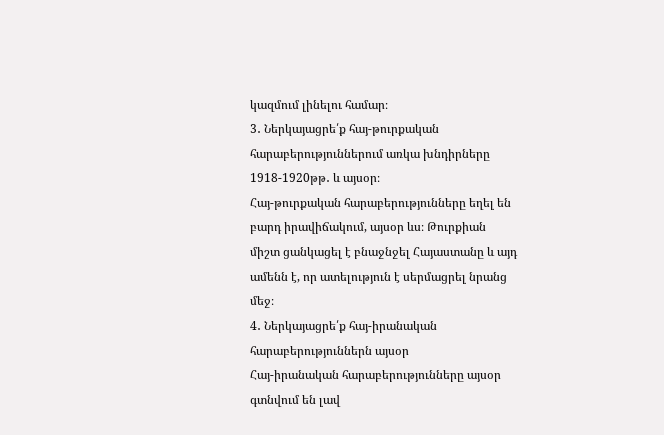կազմում լինելու համար։
3․ Ներկայացրե՛ք հայ-թուրքական հարաբերություններում առկա խնդիրները 1918-1920թթ․ և այսօր։
Հայ-թուրքական հարաբերությունները եղել են բարդ իրավիճակում, այսօր ևս։ Թուրքիան միշտ ցանկացել է բնաջնջել Հայաստանը և այդ ամենն է, որ ատելություն է սերմացրել նրանց մեջ։
4․ Ներկայացրե՛ք հայ-իրանական հարաբերություններն այսօր
Հայ-իրանական հարաբերությունները այսօր գտնվում են լավ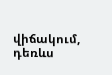վիճակում, դեռևս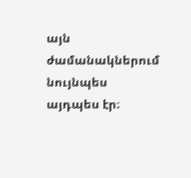այն ժամանակներում նույնպես այդպես էր։